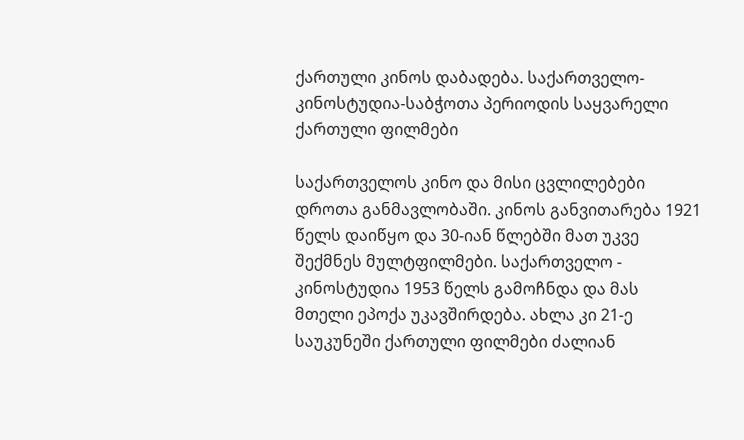ქართული კინოს დაბადება. საქართველო-კინოსტუდია-საბჭოთა პერიოდის საყვარელი ქართული ფილმები

საქართველოს კინო და მისი ცვლილებები დროთა განმავლობაში. კინოს განვითარება 1921 წელს დაიწყო და 30-იან წლებში მათ უკვე შექმნეს მულტფილმები. საქართველო - კინოსტუდია 1953 წელს გამოჩნდა და მას მთელი ეპოქა უკავშირდება. ახლა კი 21-ე საუკუნეში ქართული ფილმები ძალიან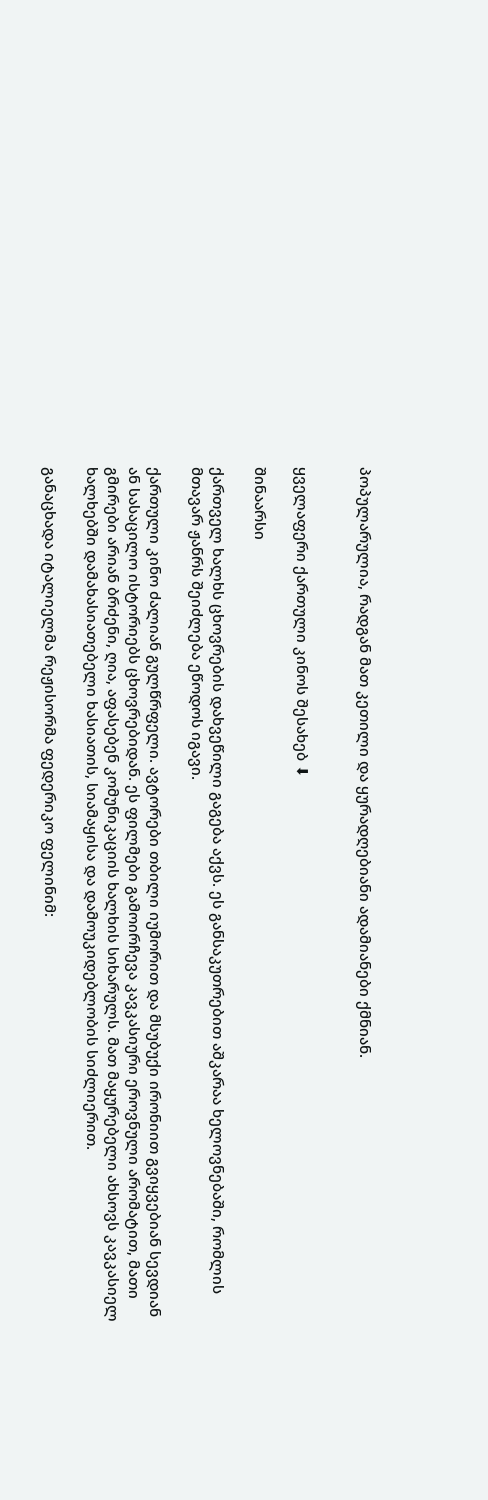პოპულარულია, რადგან მათ კეთილი და ყურადღებიანი ადამიანები ქმნიან.


ყველაფერი ქართული კინოს შესახებ ⬇

შინაარსი

ქართველ ხალხს ცხოვრების დახვეწილი გაგება აქვს. ეს განსაკუთრებით აშკარაა ხელოვნებაში, რომლის მთავარ ჟანრს შეიძლება ეწოდოს იგავი.

ქართული კინო ძალიან გულწრფელი. ავტორები თბილი იუმორით და მსუბუქი ირონიით გვიყვებიან სევდიან ან სასაცილო ისტორიებს ცხოვრებიდან. ეს ფილმები გამოირჩევა კავკასიური ეროვნული არომატით, მათი გმირები არიან ბრძენი, ღია, აფასებენ კომუნიკაციის ხალხის სიხარულს. მათ მაყურებელი ახსოვს კავკასიელ ხალხებში დამახასიათებელი ხასიათის, სიამაყისა და დამოუკიდებლობის სიძლიერით.

განაცხადა იტალიელმა რეჟისორმა ფედერიკო ფელინიმ: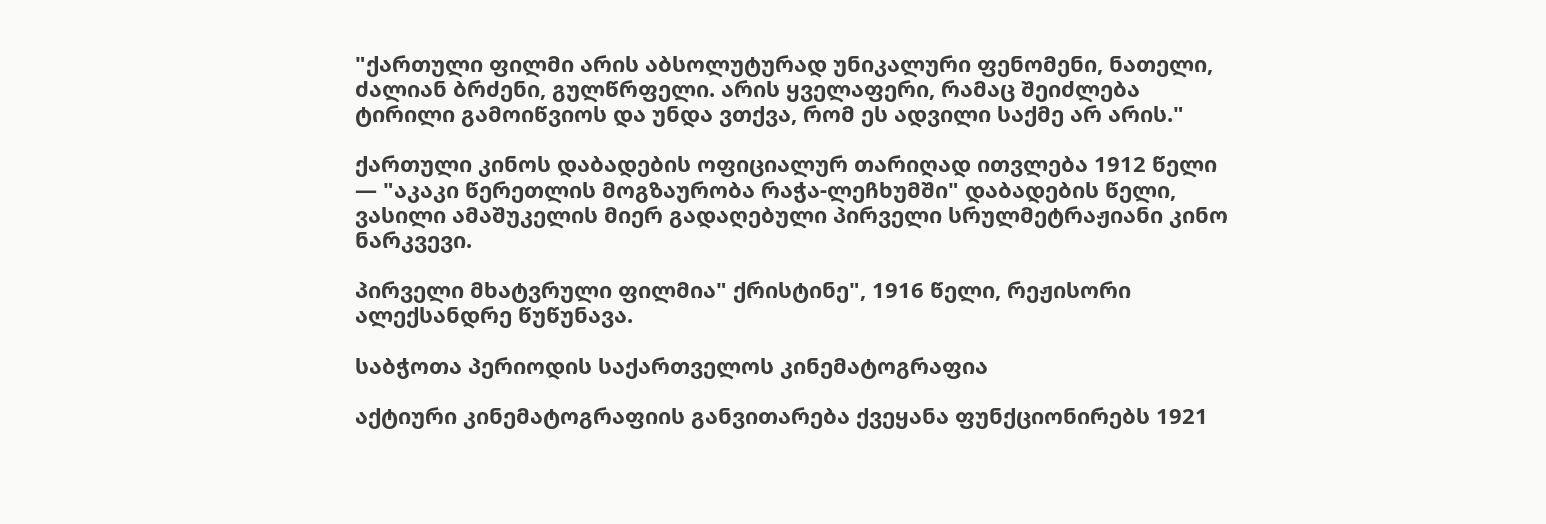"ქართული ფილმი არის აბსოლუტურად უნიკალური ფენომენი, ნათელი, ძალიან ბრძენი, გულწრფელი. არის ყველაფერი, რამაც შეიძლება ტირილი გამოიწვიოს და უნდა ვთქვა, რომ ეს ადვილი საქმე არ არის."

ქართული კინოს დაბადების ოფიციალურ თარიღად ითვლება 1912 წელი — "აკაკი წერეთლის მოგზაურობა რაჭა-ლეჩხუმში" დაბადების წელი, ვასილი ამაშუკელის მიერ გადაღებული პირველი სრულმეტრაჟიანი კინო ნარკვევი.

პირველი მხატვრული ფილმია" ქრისტინე", 1916 წელი, რეჟისორი ალექსანდრე წუწუნავა.

საბჭოთა პერიოდის საქართველოს კინემატოგრაფია

აქტიური კინემატოგრაფიის განვითარება ქვეყანა ფუნქციონირებს 1921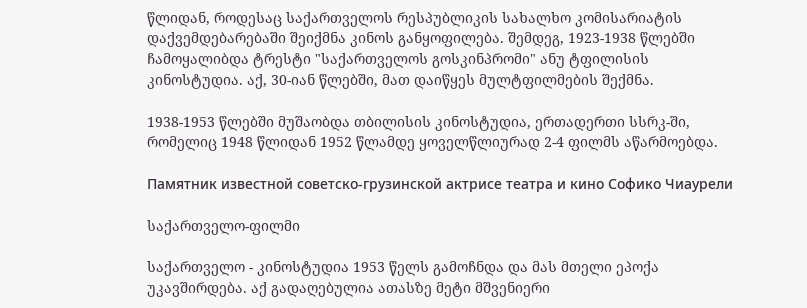წლიდან, როდესაც საქართველოს რესპუბლიკის სახალხო კომისარიატის დაქვემდებარებაში შეიქმნა კინოს განყოფილება. შემდეგ, 1923-1938 წლებში ჩამოყალიბდა ტრესტი "საქართველოს გოსკინპრომი" ანუ ტფილისის კინოსტუდია. აქ, 30-იან წლებში, მათ დაიწყეს მულტფილმების შექმნა.

1938-1953 წლებში მუშაობდა თბილისის კინოსტუდია, ერთადერთი სსრკ-ში, რომელიც 1948 წლიდან 1952 წლამდე ყოველწლიურად 2-4 ფილმს აწარმოებდა.

Памятник известной советско-грузинской актрисе театра и кино Софико Чиаурели

საქართველო-ფილმი

საქართველო - კინოსტუდია 1953 წელს გამოჩნდა და მას მთელი ეპოქა უკავშირდება. აქ გადაღებულია ათასზე მეტი მშვენიერი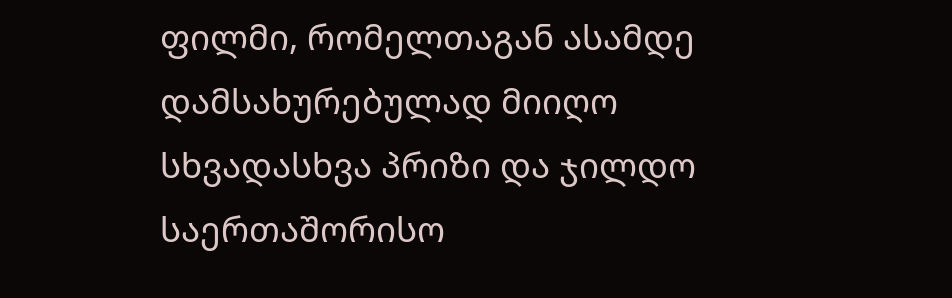ფილმი, რომელთაგან ასამდე დამსახურებულად მიიღო სხვადასხვა პრიზი და ჯილდო საერთაშორისო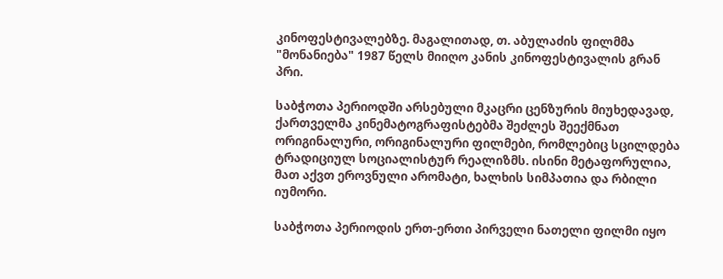კინოფესტივალებზე. მაგალითად, თ. აბულაძის ფილმმა "მონანიება" 1987 წელს მიიღო კანის კინოფესტივალის გრან პრი.

საბჭოთა პერიოდში არსებული მკაცრი ცენზურის მიუხედავად, ქართველმა კინემატოგრაფისტებმა შეძლეს შეექმნათ ორიგინალური, ორიგინალური ფილმები, რომლებიც სცილდება ტრადიციულ სოციალისტურ რეალიზმს. ისინი მეტაფორულია, მათ აქვთ ეროვნული არომატი, ხალხის სიმპათია და რბილი იუმორი.

საბჭოთა პერიოდის ერთ-ერთი პირველი ნათელი ფილმი იყო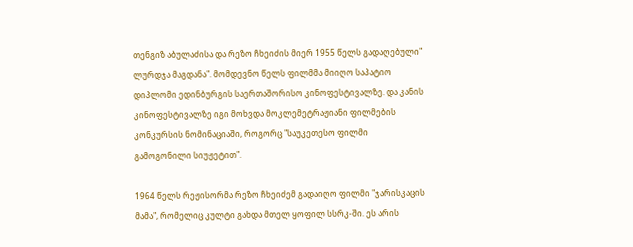თენგიზ აბულაძისა და რეზო ჩხეიძის მიერ 1955 წელს გადაღებული" ლურდჯა მაგდანა". მომდევნო წელს ფილმმა მიიღო საპატიო დიპლომი ედინბურგის საერთაშორისო კინოფესტივალზე. და კანის კინოფესტივალზე იგი მოხვდა მოკლემეტრაჟიანი ფილმების კონკურსის ნომინაციაში, როგორც "საუკეთესო ფილმი გამოგონილი სიუჟეტით".

1964 წელს რეჟისორმა რეზო ჩხეიძემ გადაიღო ფილმი "ჯარისკაცის მამა", რომელიც კულტი გახდა მთელ ყოფილ სსრკ-ში. ეს არის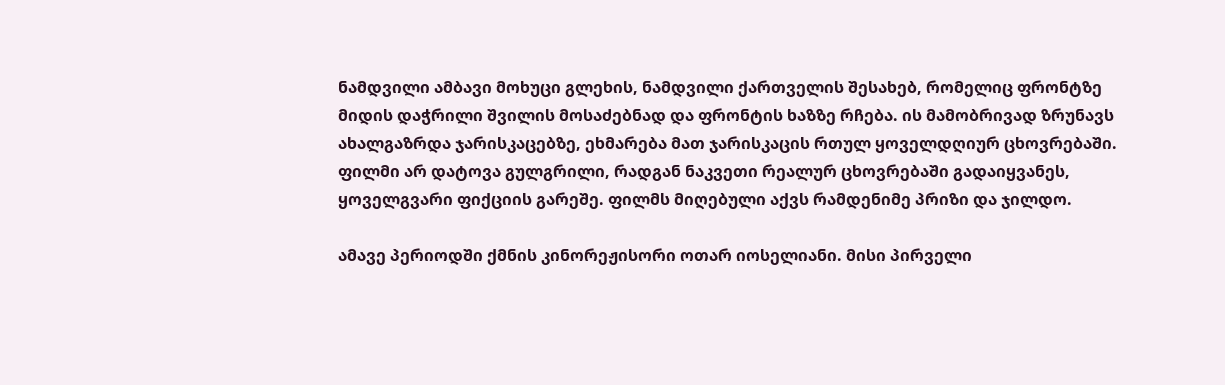ნამდვილი ამბავი მოხუცი გლეხის, ნამდვილი ქართველის შესახებ, რომელიც ფრონტზე მიდის დაჭრილი შვილის მოსაძებნად და ფრონტის ხაზზე რჩება. ის მამობრივად ზრუნავს ახალგაზრდა ჯარისკაცებზე, ეხმარება მათ ჯარისკაცის რთულ ყოველდღიურ ცხოვრებაში. ფილმი არ დატოვა გულგრილი, რადგან ნაკვეთი რეალურ ცხოვრებაში გადაიყვანეს, ყოველგვარი ფიქციის გარეშე. ფილმს მიღებული აქვს რამდენიმე პრიზი და ჯილდო.

ამავე პერიოდში ქმნის კინორეჟისორი ოთარ იოსელიანი. მისი პირველი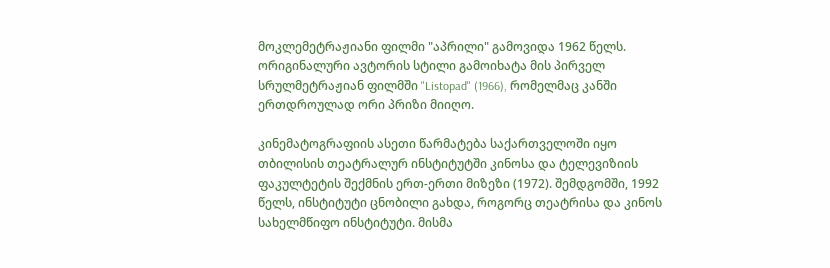მოკლემეტრაჟიანი ფილმი "აპრილი" გამოვიდა 1962 წელს. ორიგინალური ავტორის სტილი გამოიხატა მის პირველ სრულმეტრაჟიან ფილმში "Listopad" (1966), რომელმაც კანში ერთდროულად ორი პრიზი მიიღო.

კინემატოგრაფიის ასეთი წარმატება საქართველოში იყო თბილისის თეატრალურ ინსტიტუტში კინოსა და ტელევიზიის ფაკულტეტის შექმნის ერთ-ერთი მიზეზი (1972). შემდგომში, 1992 წელს, ინსტიტუტი ცნობილი გახდა, როგორც თეატრისა და კინოს სახელმწიფო ინსტიტუტი. მისმა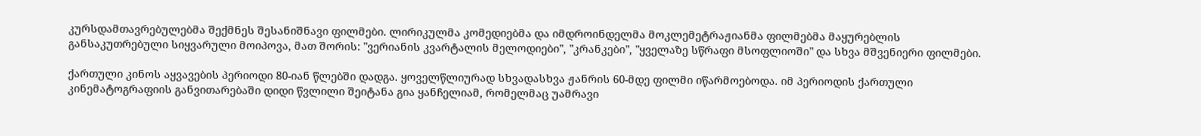კურსდამთავრებულებმა შექმნეს შესანიშნავი ფილმები. ლირიკულმა კომედიებმა და იმდროინდელმა მოკლემეტრაჟიანმა ფილმებმა მაყურებლის განსაკუთრებული სიყვარული მოიპოვა, მათ შორის: "ვერიანის კვარტალის მელოდიები", "კრანკები", "ყველაზე სწრაფი მსოფლიოში" და სხვა მშვენიერი ფილმები.

ქართული კინოს აყვავების პერიოდი 80-იან წლებში დადგა. ყოველწლიურად სხვადასხვა ჟანრის 60-მდე ფილმი იწარმოებოდა. იმ პერიოდის ქართული კინემატოგრაფიის განვითარებაში დიდი წვლილი შეიტანა გია ყანჩელიამ, რომელმაც უამრავი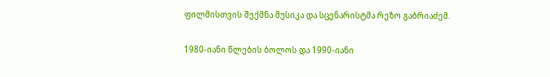ფილმისთვის შექმნა მუსიკა და სცენარისტმა რეზო გაბრიაძემ.

1980-იანი წლების ბოლოს და 1990-იანი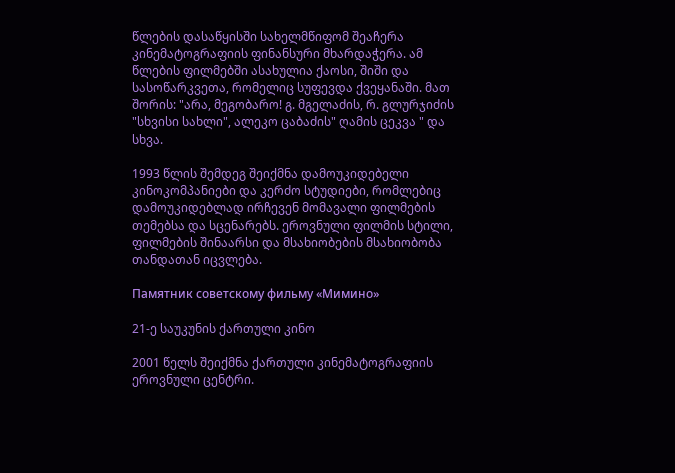წლების დასაწყისში სახელმწიფომ შეაჩერა კინემატოგრაფიის ფინანსური მხარდაჭერა. ამ წლების ფილმებში ასახულია ქაოსი, შიში და სასოწარკვეთა, რომელიც სუფევდა ქვეყანაში. მათ შორის: "არა, მეგობარო! გ. მგელაძის, რ. გლურჯიძის "სხვისი სახლი", ალეკო ცაბაძის" ღამის ცეკვა " და სხვა.

1993 წლის შემდეგ შეიქმნა დამოუკიდებელი კინოკომპანიები და კერძო სტუდიები, რომლებიც დამოუკიდებლად ირჩევენ მომავალი ფილმების თემებსა და სცენარებს. ეროვნული ფილმის სტილი, ფილმების შინაარსი და მსახიობების მსახიობობა თანდათან იცვლება.

Памятник советскому фильму «Мимино»

21-ე საუკუნის ქართული კინო

2001 წელს შეიქმნა ქართული კინემატოგრაფიის ეროვნული ცენტრი.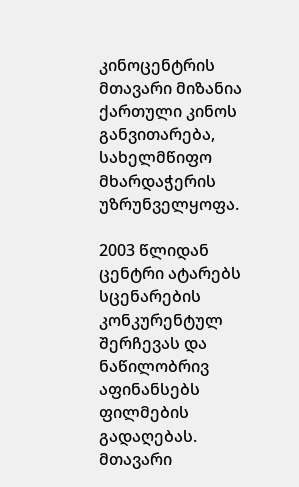კინოცენტრის მთავარი მიზანია ქართული კინოს განვითარება, სახელმწიფო მხარდაჭერის უზრუნველყოფა.

2003 წლიდან ცენტრი ატარებს სცენარების კონკურენტულ შერჩევას და ნაწილობრივ აფინანსებს ფილმების გადაღებას. მთავარი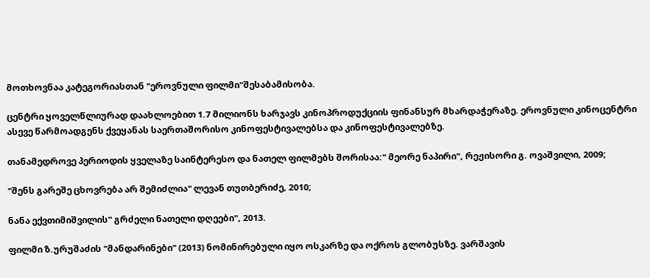მოთხოვნაა კატეგორიასთან "ეროვნული ფილმი"შესაბამისობა.

ცენტრი ყოველწლიურად დაახლოებით 1.7 მილიონს ხარჯავს კინოპროდუქციის ფინანსურ მხარდაჭერაზე. ეროვნული კინოცენტრი ასევე წარმოადგენს ქვეყანას საერთაშორისო კინოფესტივალებსა და კინოფესტივალებზე.

თანამედროვე პერიოდის ყველაზე საინტერესო და ნათელ ფილმებს შორისაა:" მეორე ნაპირი", რეჟისორი გ. ოვაშვილი, 2009;

"შენს გარეშე ცხოვრება არ შემიძლია" ლევან თუთბერიძე, 2010;

ნანა ექვთიმიშვილის" გრძელი ნათელი დღეები", 2013.

ფილმი ზ.ურუშაძის "მანდარინები" (2013) ნომინირებული იყო ოსკარზე და ოქროს გლობუსზე. ვარშავის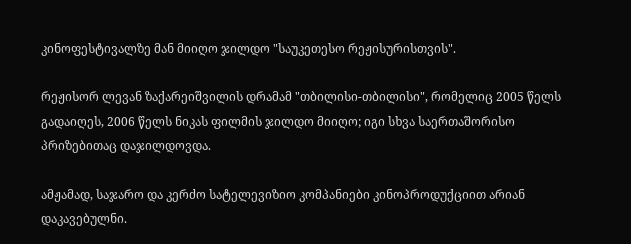კინოფესტივალზე მან მიიღო ჯილდო "საუკეთესო რეჟისურისთვის".

რეჟისორ ლევან ზაქარეიშვილის დრამამ "თბილისი-თბილისი", რომელიც 2005 წელს გადაიღეს, 2006 წელს ნიკას ფილმის ჯილდო მიიღო; იგი სხვა საერთაშორისო პრიზებითაც დაჯილდოვდა.

ამჟამად, საჯარო და კერძო სატელევიზიო კომპანიები კინოპროდუქციით არიან დაკავებულნი.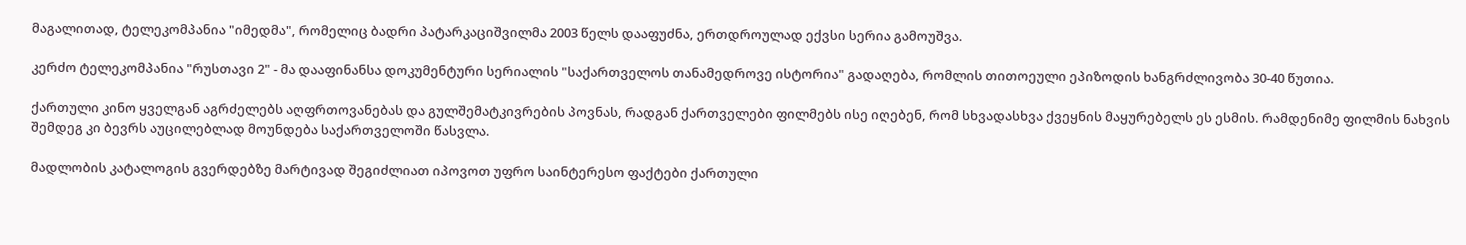მაგალითად, ტელეკომპანია "იმედმა", რომელიც ბადრი პატარკაციშვილმა 2003 წელს დააფუძნა, ერთდროულად ექვსი სერია გამოუშვა.

კერძო ტელეკომპანია "რუსთავი 2" - მა დააფინანსა დოკუმენტური სერიალის "საქართველოს თანამედროვე ისტორია" გადაღება, რომლის თითოეული ეპიზოდის ხანგრძლივობა 30-40 წუთია.

ქართული კინო ყველგან აგრძელებს აღფრთოვანებას და გულშემატკივრების პოვნას, რადგან ქართველები ფილმებს ისე იღებენ, რომ სხვადასხვა ქვეყნის მაყურებელს ეს ესმის. რამდენიმე ფილმის ნახვის შემდეგ კი ბევრს აუცილებლად მოუნდება საქართველოში წასვლა.

მადლობის კატალოგის გვერდებზე მარტივად შეგიძლიათ იპოვოთ უფრო საინტერესო ფაქტები ქართული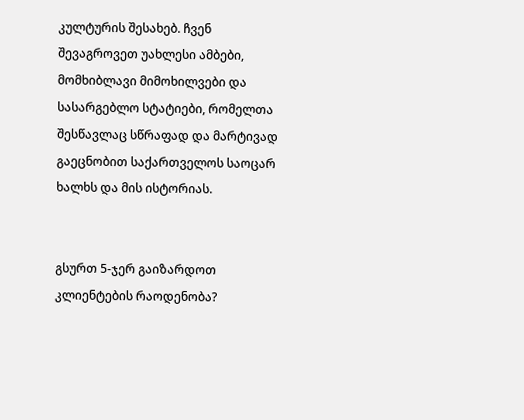კულტურის შესახებ. ჩვენ შევაგროვეთ უახლესი ამბები, მომხიბლავი მიმოხილვები და სასარგებლო სტატიები, რომელთა შესწავლაც სწრაფად და მარტივად გაეცნობით საქართველოს საოცარ ხალხს და მის ისტორიას.


გსურთ 5-ჯერ გაიზარდოთ კლიენტების რაოდენობა?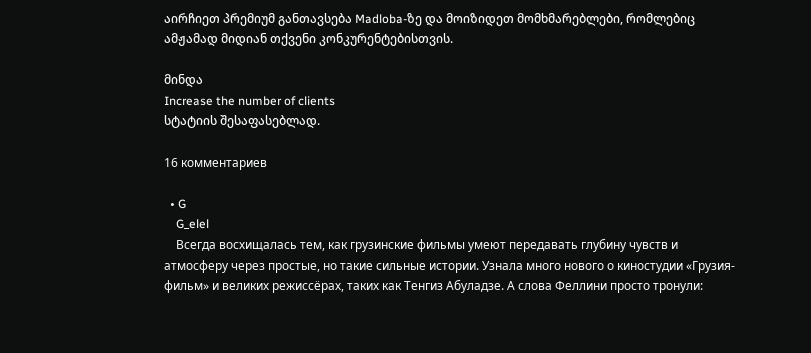აირჩიეთ პრემიუმ განთავსება Madloba-ზე და მოიზიდეთ მომხმარებლები, რომლებიც ამჟამად მიდიან თქვენი კონკურენტებისთვის.

მინდა
Increase the number of clients
სტატიის შესაფასებლად.

16 комментариев

  • G
    G_elel
    Всегда восхищалась тем, как грузинские фильмы умеют передавать глубину чувств и атмосферу через простые, но такие сильные истории. Узнала много нового о киностудии «Грузия-фильм» и великих режиссёрах, таких как Тенгиз Абуладзе. А слова Феллини просто тронули: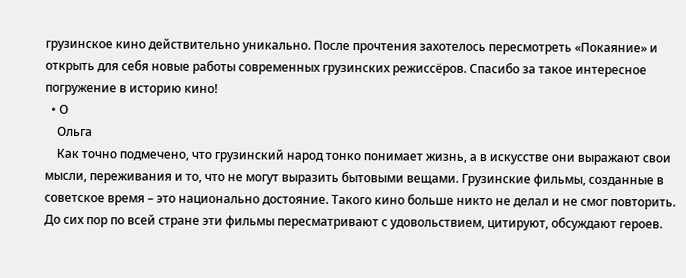грузинское кино действительно уникально. После прочтения захотелось пересмотреть «Покаяние» и открыть для себя новые работы современных грузинских режиссёров. Спасибо за такое интересное погружение в историю кино!
  • О
    Ольга
    Как точно подмечено, что грузинский народ тонко понимает жизнь, а в искусстве они выражают свои мысли, переживания и то, что не могут выразить бытовыми вещами. Грузинские фильмы, созданные в советское время – это национально достояние. Такого кино больше никто не делал и не смог повторить. До сих пор по всей стране эти фильмы пересматривают с удовольствием, цитируют, обсуждают героев.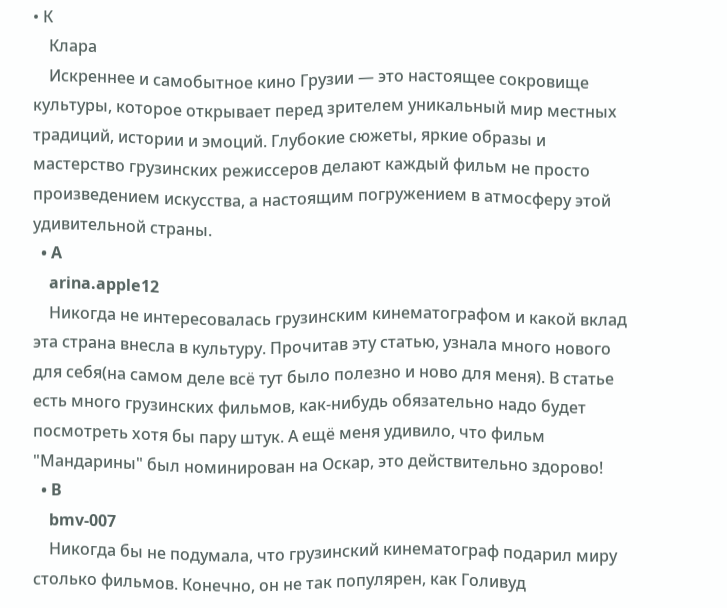• К
    Клара
    Искреннее и самобытное кино Грузии — это настоящее сокровище культуры, которое открывает перед зрителем уникальный мир местных традиций, истории и эмоций. Глубокие сюжеты, яркие образы и мастерство грузинских режиссеров делают каждый фильм не просто произведением искусства, а настоящим погружением в атмосферу этой удивительной страны.
  • A
    arina.apple12
    Никогда не интересовалась грузинским кинематографом и какой вклад эта страна внесла в культуру. Прочитав эту статью, узнала много нового для себя(на самом деле всё тут было полезно и ново для меня). В статье есть много грузинских фильмов, как-нибудь обязательно надо будет посмотреть хотя бы пару штук. А ещё меня удивило, что фильм "Мандарины" был номинирован на Оскар, это действительно здорово!
  • B
    bmv-007
    Никогда бы не подумала, что грузинский кинематограф подарил миру столько фильмов. Конечно, он не так популярен, как Голивуд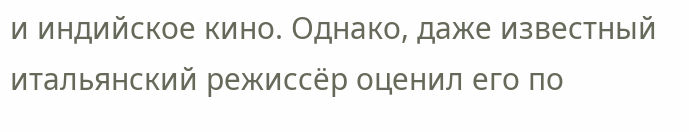и индийское кино. Однако, даже известный итальянский режиссёр оценил его по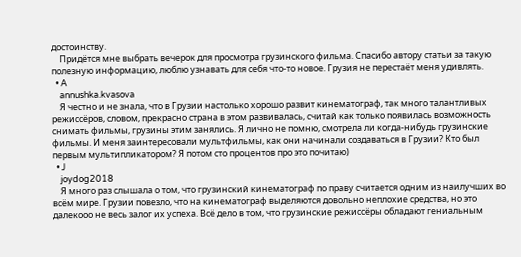достоинству.
    Придётся мне выбрать вечерок для просмотра грузинского фильма. Спасибо автору статьи за такую полезную информацию, люблю узнавать для себя что-то новое. Грузия не перестаёт меня удивлять.
  • A
    annushka.kvasova
    Я честно и не знала, что в Грузии настолько хорошо развит кинематограф, так много талантливых режиссёров, словом, прекрасно страна в этом развивалась, считай как только появилась возможность снимать фильмы, грузины этим занялись. Я лично не помню, смотрела ли когда-нибудь грузинские фильмы. И меня заинтересовали мультфильмы, как они начинали создаваться в Грузии? Кто был первым мультипликатором? Я потом сто процентов про это почитаю)
  • J
    joydog2018
    Я много раз слышала о том, что грузинский кинематограф по праву считается одним из наилучших во всём мире. Грузии повезло, что на кинематограф выделяются довольно неплохие средства, но это далекооо не весь залог их успеха. Всё дело в том, что грузинские режиссёры обладают гениальным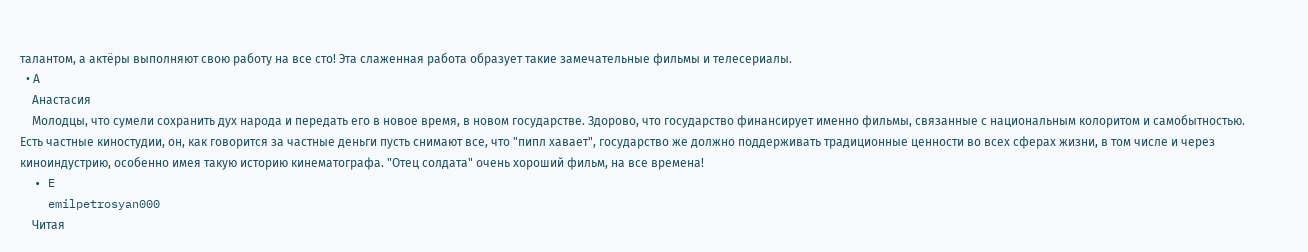талантом, а актёры выполняют свою работу на все сто! Эта слаженная работа образует такие замечательные фильмы и телесериалы.
  • А
    Анастасия
    Молодцы, что сумели сохранить дух народа и передать его в новое время, в новом государстве. Здорово, что государство финансирует именно фильмы, связанные с национальным колоритом и самобытностью. Есть частные киностудии, он, как говорится за частные деньги пусть снимают все, что "пипл хавает", государство же должно поддерживать традиционные ценности во всех сферах жизни, в том числе и через киноиндустрию, особенно имея такую историю кинематографа. "Отец солдата" очень хороший фильм, на все времена!
  • E
    emilpetrosyan000
    Читая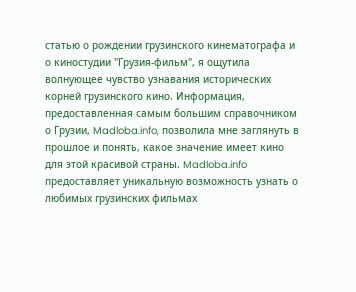статью о рождении грузинского кинематографа и о киностудии "Грузия-фильм", я ощутила волнующее чувство узнавания исторических корней грузинского кино. Информация, предоставленная самым большим справочником о Грузии, Madloba.info, позволила мне заглянуть в прошлое и понять, какое значение имеет кино для этой красивой страны. Madloba.info предоставляет уникальную возможность узнать о любимых грузинских фильмах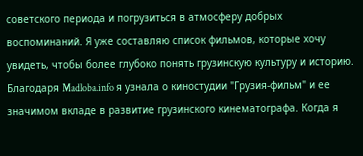советского периода и погрузиться в атмосферу добрых воспоминаний. Я уже составляю список фильмов, которые хочу увидеть, чтобы более глубоко понять грузинскую культуру и историю. Благодаря Madloba.info я узнала о киностудии "Грузия-фильм" и ее значимом вкладе в развитие грузинского кинематографа. Когда я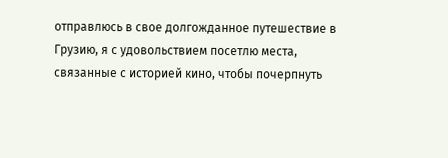отправлюсь в свое долгожданное путешествие в Грузию, я с удовольствием посетлю места, связанные с историей кино, чтобы почерпнуть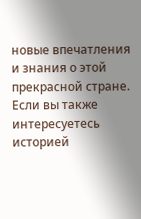новые впечатления и знания о этой прекрасной стране. Если вы также интересуетесь историей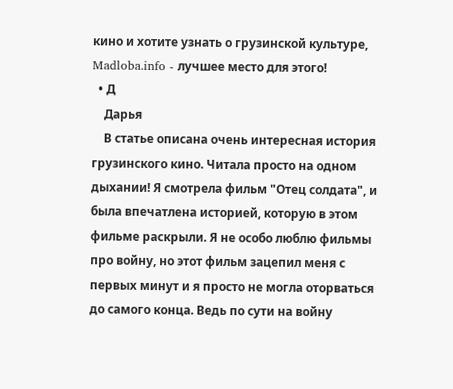кино и хотите узнать о грузинской культуре, Madloba.info - лучшее место для этого!
  • Д
    Дарья
    В статье описана очень интересная история грузинского кино. Читала просто на одном дыхании! Я смотрела фильм "Отец солдата", и была впечатлена историей, которую в этом фильме раскрыли. Я не особо люблю фильмы про войну, но этот фильм зацепил меня с первых минут и я просто не могла оторваться до самого конца. Ведь по сути на войну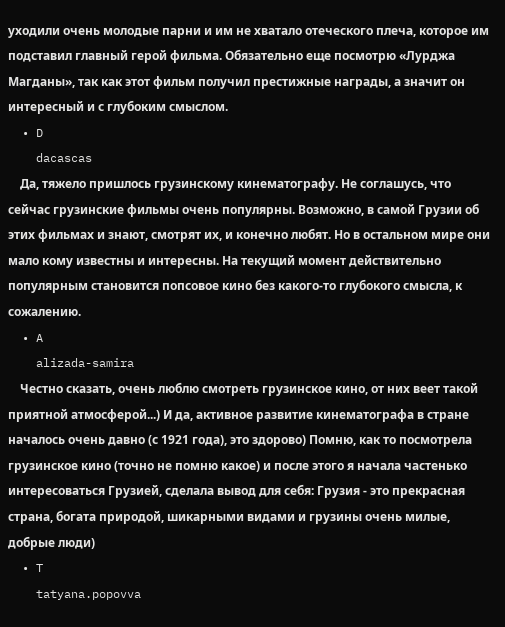уходили очень молодые парни и им не хватало отеческого плеча, которое им подставил главный герой фильма. Обязательно еще посмотрю «Лурджа Магданы», так как этот фильм получил престижные награды, а значит он интересный и с глубоким смыслом.
  • D
    dacascas
    Да, тяжело пришлось грузинскому кинематографу. Не соглашусь, что сейчас грузинские фильмы очень популярны. Возможно, в самой Грузии об этих фильмах и знают, смотрят их, и конечно любят. Но в остальном мире они мало кому известны и интересны. На текущий момент действительно популярным становится попсовое кино без какого-то глубокого смысла, к сожалению.
  • A
    alizada-samira
    Честно сказать, очень люблю смотреть грузинское кино, от них веет такой приятной атмосферой...) И да, активное развитие кинематографа в стране началось очень давно (с 1921 года), это здорово) Помню, как то посмотрела грузинское кино (точно не помню какое) и после этого я начала частенько интересоваться Грузией, сделала вывод для себя: Грузия - это прекрасная страна, богата природой, шикарными видами и грузины очень милые, добрые люди)
  • T
    tatyana.popovva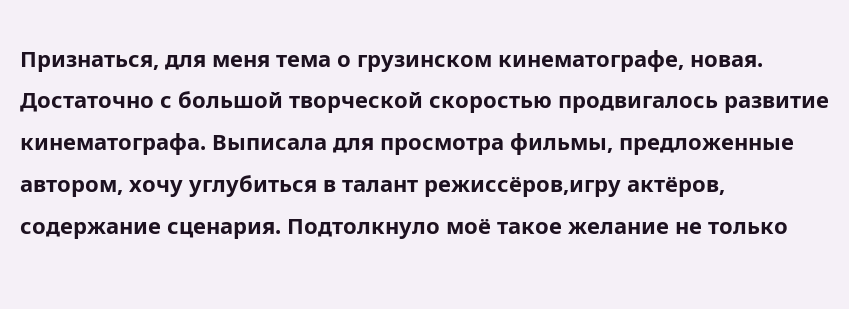Признаться, для меня тема о грузинском кинематографе, новая. Достаточно с большой творческой скоростью продвигалось развитие кинематографа. Выписала для просмотра фильмы, предложенные автором, хочу углубиться в талант режиссёров,игру актёров, содержание сценария. Подтолкнуло моё такое желание не только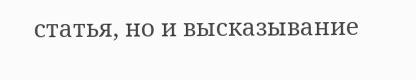статья, но и высказывание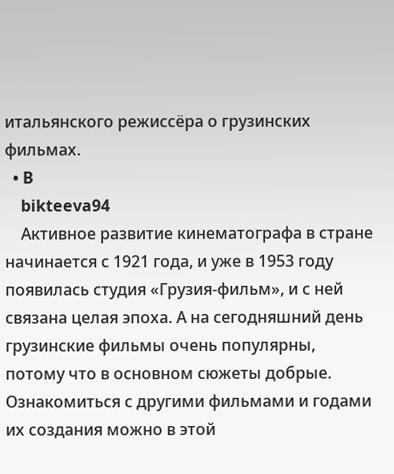итальянского режиссёра о грузинских фильмах.
  • B
    bikteeva94
    Активное развитие кинематографа в стране начинается с 1921 года, и уже в 1953 году появилась студия «Грузия-фильм», и с ней связана целая эпоха. А на сегодняшний день грузинские фильмы очень популярны, потому что в основном сюжеты добрые. Ознакомиться с другими фильмами и годами их создания можно в этой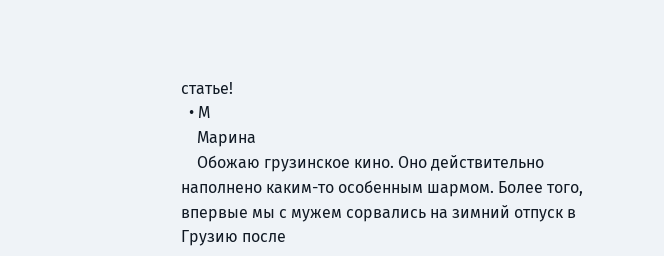статье!
  • М
    Марина
    Обожаю грузинское кино. Оно действительно наполнено каким-то особенным шармом. Более того, впервые мы с мужем сорвались на зимний отпуск в Грузию после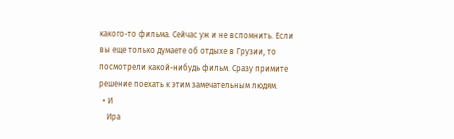какого-то фильма. Сейчас уж и не вспомнить. Если вы еще только думаете об отдыхе в Грузии, то посмотрели какой-нибудь фильм. Сразу примите решение поехать к этим замечательным людям.
  • И
    Ира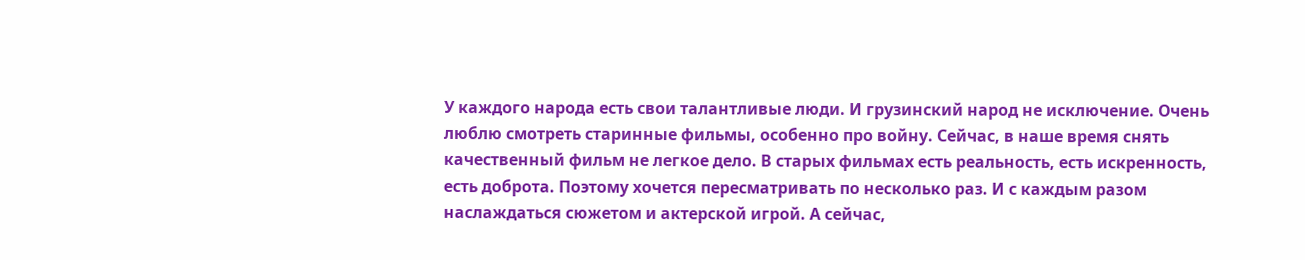У каждого народа есть свои талантливые люди. И грузинский народ не исключение. Очень люблю смотреть старинные фильмы, особенно про войну. Сейчас, в наше время снять качественный фильм не легкое дело. В старых фильмах есть реальность, есть искренность, есть доброта. Поэтому хочется пересматривать по несколько раз. И с каждым разом наслаждаться сюжетом и актерской игрой. А сейчас,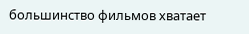большинство фильмов хватает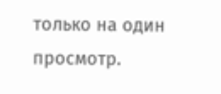только на один просмотр.